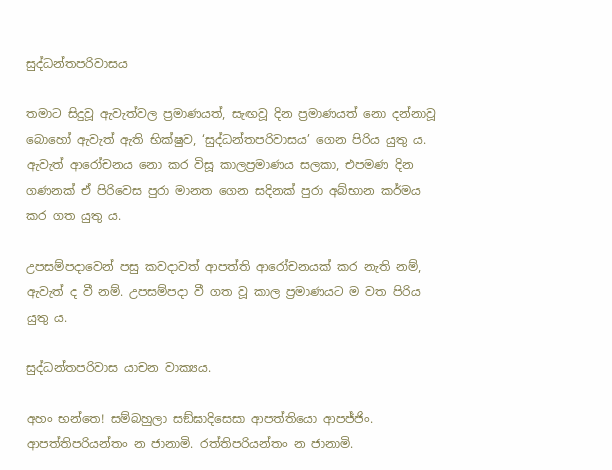සුද්ධන්තපරිවාසය

තමාට සිදුවූ ඇවැත්වල ප්‍රමාණයත්, සැඟවූ දින ප්‍රමාණයත් නො දන්නාවූ බොහෝ ඇවැත් ඇති භික්ෂුව, ‘සුද්ධන්තපරිවාසය’ ගෙන පිරිය යුතු ය. ඇවැත් ආරෝචනය නො කර විසූ කාලප්‍රමාණය සලකා, එපමණ දින ගණනක් ඒ පිරිවෙස පුරා මානත ගෙන සදිනක් පුරා අබ්භාන කර්මය කර ගත යුතු ය.

උපසම්පදාවෙන් පසු කවදාවත් ආපත්ති ආරෝචනයක් කර නැති නම්, ඇවැත් ද වී නම්. උපසම්පදා වී ගත වූ කාල ප්‍රමාණයට ම වත පිරිය යුතු ය.

සුද්ධන්තපරිවාස යාචන වාක්‍යය.

අහං භන්තෙ! සම්බහුලා සඞ්ඝාදිසෙසා ආපත්තියො ආපජ්ජිං. ආපත්තිපරියන්තං න ජානාමි. රත්තිපරියන්තං න ජානාමි.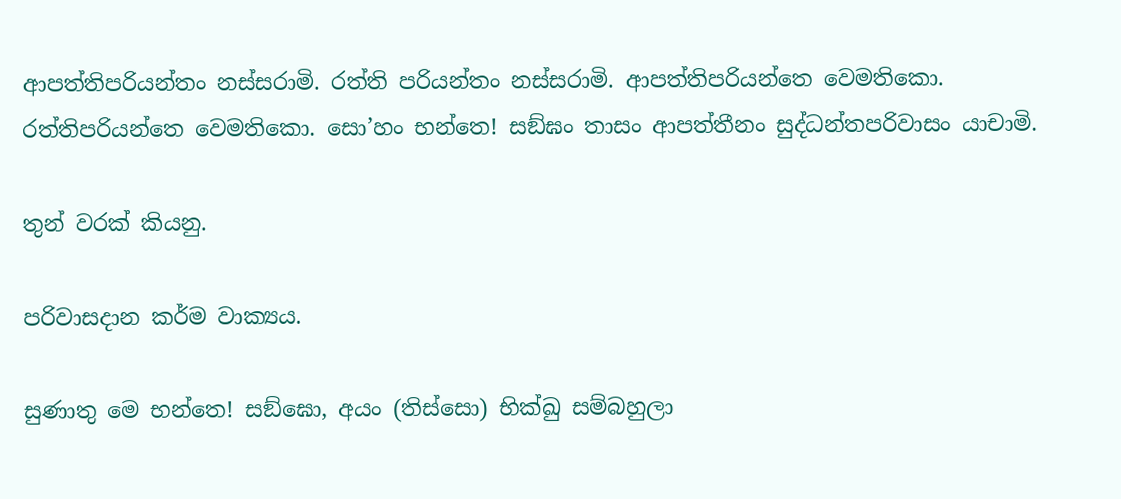ආපත්තිපරියන්තං නස්සරාමි. රත්ති පරියන්තං නස්සරාමි. ආපත්තිපරියන්තෙ වෙමතිකො. රත්තිපරියන්තෙ වෙමතිකො. සො’හං භන්තෙ! සඞ්ඝං තාසං ආපත්තීනං සුද්ධන්තපරිවාසං යාචාමි.

තුන් වරක් කියනු.

පරිවාසදාන කර්ම වාක්‍යය.

සුණාතු මෙ භන්තෙ! සඞ්ඝො, අයං (තිස්සො) භික්ඛු සම්බහුලා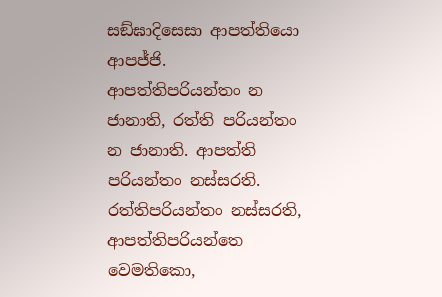සඞ්ඝාදිසෙසා ආපත්තියො ආපජ්ජි. ආපත්තිපරියන්තං න ජානාති, රත්ති පරියන්තං න ජානාති. ආපත්ති පරියන්තං නස්සරති. රත්තිපරියන්තං නස්සරති, ආපත්තිපරියන්තෙ වෙමතිකො,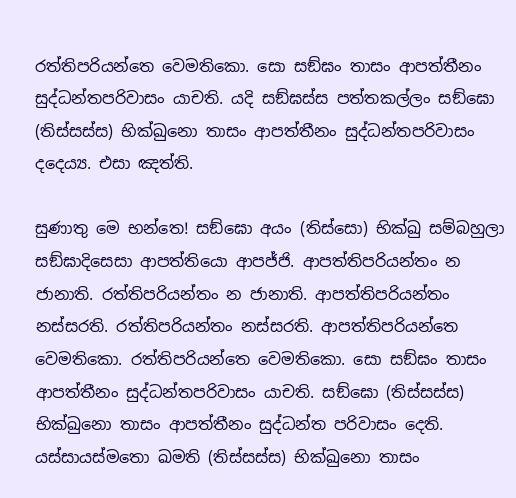රත්තිපරියන්තෙ වෙමතිකො. සො සඞ්ඝං තාසං ආපත්තීනං සුද්ධන්තපරිවාසං යාචති. යදි සඞ්ඝස්ස පත්තකල්ලං සඞ්ඝො (තිස්සස්ස) භික්ඛුනො තාසං ආපත්තීනං සුද්ධන්තපරිවාසං දදෙය්‍ය. එසා ඤත්ති.

සුණාතු මෙ භන්තෙ! සඞ්ඝො අයං (තිස්සො) භික්ඛු සම්බහුලා සඞ්ඝාදිසෙසා ආපත්තියො ආපජ්ජි. ආපත්තිපරියන්තං න ජානාති. රත්තිපරියන්තං න ජානාති. ආපත්තිපරියන්තං නස්සරති. රත්තිපරියන්තං නස්සරති. ආපත්තිපරියන්තෙ වෙමතිකො. රත්තිපරියන්තෙ වෙමතිකො. සො සඞ්ඝං තාසං ආපත්තීනං සුද්ධන්තපරිවාසං යාචති. සඞ්ඝො (තිස්සස්ස) භික්ඛුනො තාසං ආපත්තීනං සුද්ධන්ත පරිවාසං දෙති. යස්සායස්මතො ඛමති (තිස්සස්ස) භික්ඛුනො තාසං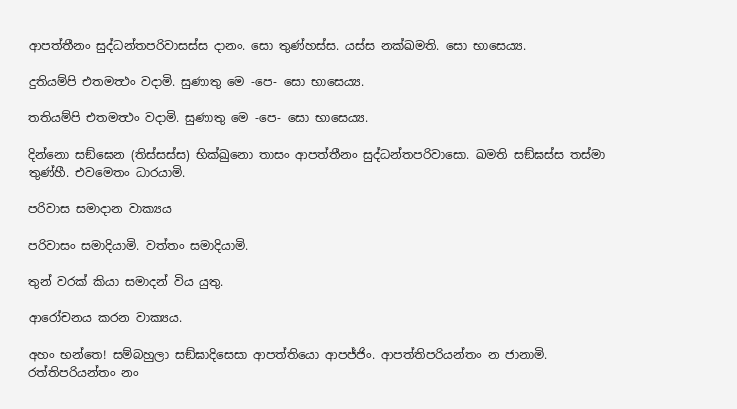ආපත්තීනං සුද්ධන්තපරිවාසස්ස දානං. සො තුණ්හස්ස. යස්ස නක්ඛමති. සො භාසෙය්‍ය.

දුතියම්පි එතමත්‍ථං වදාමි. සුණාතු මෙ -පෙ- සො භාසෙය්‍ය.

තතියම්පි එතමත්‍ථං වදාමි. සුණාතු මෙ -පෙ- සො භාසෙය්‍ය.

දින්නො සඞ්ඝෙන (තිස්සස්ස) භික්ඛුනො තාසං ආපත්තීනං සුද්ධන්තපරිවාසො. ඛමති සඞ්ඝස්ස තස්මා තුණ්හී. එවමෙතං ධාරයාමි.

පරිවාස සමාදාන වාක්‍යය

පරිවාසං සමාදියාමි. වත්තං සමාදියාමි.

තුන් වරක් කියා සමාදන් විය යුතු.

ආරෝචනය කරන වාක්‍යය.

අහං භන්තෙ! සම්බහුලා සඞ්ඝාදිසෙසා ආපත්තියො ආපජ්ජිං. ආපත්තිපරියන්තං න ජානාමි. රත්තිපරියන්තං නං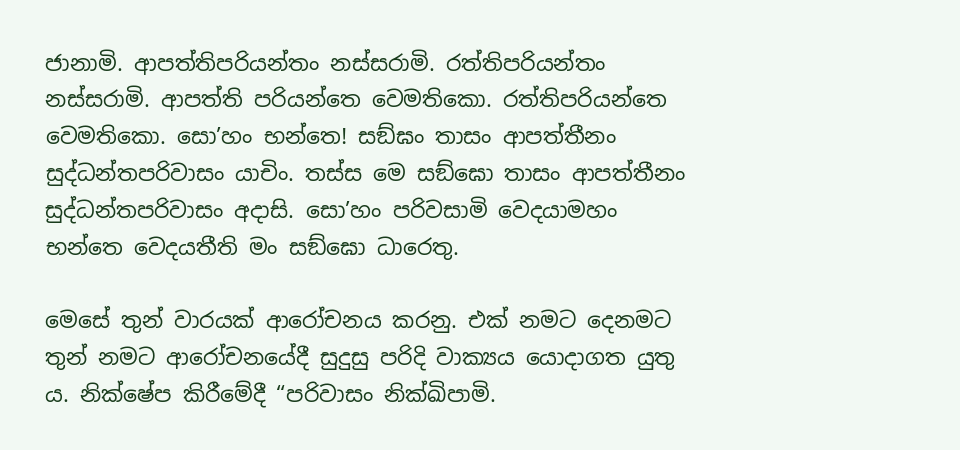ජානාමි. ආපත්තිපරියන්තං නස්සරාමි. රත්තිපරියන්තං නස්සරාමි. ආපත්ති පරියන්තෙ වෙමතිකො. රත්තිපරියන්තෙ වෙමතිකො. සො’හං භන්තෙ! සඞ්ඝං තාසං ආපත්තීනං සුද්ධන්තපරිවාසං යාචිං. තස්ස මෙ සඞ්ඝො තාසං ආපත්තීනං සුද්ධන්තපරිවාසං අදාසි. සො’හං පරිවසාමි වෙදයාමහං භන්තෙ වෙදයතීති මං සඞ්ඝො ධාරෙතු.

මෙසේ තුන් වාරයක් ආරෝචනය කරනු. එක් නමට දෙනමට තුන් නමට ආරෝචනයේදී සුදුසු පරිදි වාක්‍යය යොදාගත යුතු ය. නික්ෂේප කිරීමේදී “පරිවාසං නික්ඛිපාමි.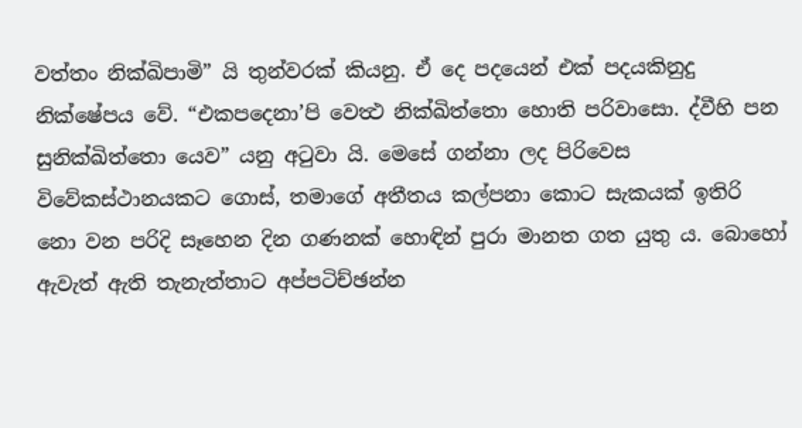වත්තං නික්ඛිපාමි” යි තුන්වරක් කියනු. ඒ දෙ පදයෙන් එක් පදයකිනුදු නික්ෂේපය වේ. “එකපදෙනා’පි වෙත්‍ථ නික්ඛිත්තො හොති පරිවාසො. ද්වීහි පන සුනික්ඛිත්තො යෙව” යනු අටුවා යි. මෙසේ ගන්නා ලද පිරිවෙස විවේකස්ථානයකට ගොස්, තමාගේ අතීතය කල්පනා කොට සැකයක් ඉතිරි නො වන පරිදි සෑහෙන දින ගණනක් හොඳින් පුරා මානත ගත යුතු ය. බොහෝ ඇවැත් ඇති තැනැත්තාට අප්පටිච්ඡන්න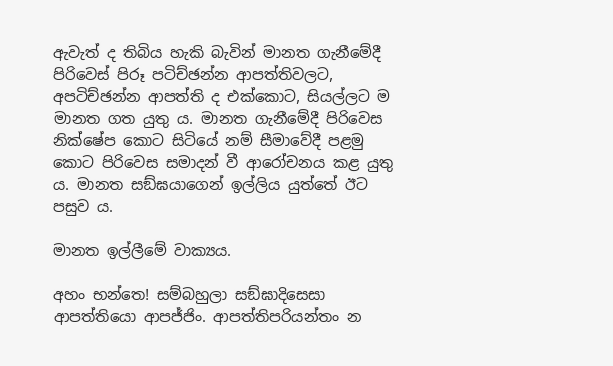ඇවැත් ද තිබිය හැකි බැවින් මානත ගැනීමේදී පිරිවෙස් පිරූ පටිච්ඡන්න ආපත්තිවලට, අපටිච්ඡන්න ආපත්ති ද එක්කොට, සියල්ලට ම මානත ගත යුතු ය. මානත ගැනීමේදී පිරිවෙස නික්ෂේප කොට සිටියේ නම් සීමාවේදී පළමු කොට පිරිවෙස සමාදන් වී ආරෝචනය කළ යුතු ය. මානත සඞ්ඝයාගෙන් ඉල්ලිය යුත්තේ ඊට පසුව ය.

මානත ඉල්ලීමේ වාක්‍යය.

අහං භන්තෙ! සම්බහුලා සඞ්ඝාදිසෙසා ආපත්තියො ආපජ්ජිං. ආපත්තිපරියන්තං න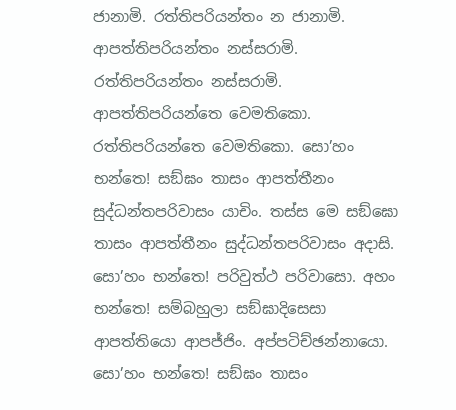ජානාමි. රත්තිපරියන්තං න ජානාමි. ආපත්තිපරියන්තං නස්සරාමි. රත්තිපරියන්තං නස්සරාමි. ආපත්තිපරියන්තෙ වෙමතිකො. රත්තිපරියන්තෙ වෙමතිකො. සො’හං භන්තෙ! සඞ්ඝං තාසං ආපත්තීනං සුද්ධන්තපරිවාසං යාචිං. තස්ස මෙ සඞ්ඝො තාසං ආපත්තීනං සුද්ධන්තපරිවාසං අදාසි. සො’හං භන්තෙ! පරිවුත්ථ පරිවාසො. අහං භන්තෙ! සම්බහුලා සඞ්ඝාදිසෙසා ආපත්තියො ආපජ්ජිං. අප්පටිච්ඡන්නායො. සො’හං භන්තෙ! සඞ්ඝං තාසං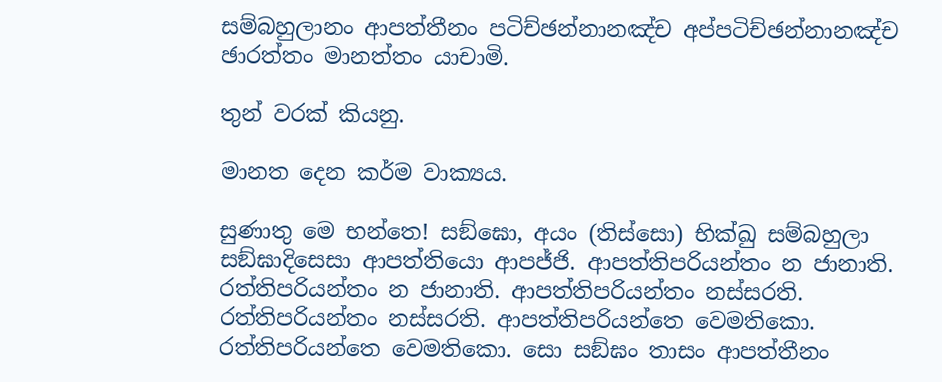සම්බහුලානං ආපත්තීනං පටිච්ඡන්නානඤ්ච අප්පටිච්ඡන්නානඤ්ච ඡාරත්තං මානත්තං යාචාමි.

තුන් වරක් කියනු.

මානත දෙන කර්ම වාක්‍යය.

සුණාතු මෙ භන්තෙ! සඞ්ඝො, අයං (තිස්සො) භික්ඛු සම්බහුලා සඞ්ඝාදිසෙසා ආපත්තියො ආපජ්ජි. ආපත්තිපරියන්තං න ජානාති. රත්තිපරියන්තං න ජානාති. ආපත්තිපරියන්තං නස්සරති. රත්තිපරියන්තං නස්සරති. ආපත්තිපරියන්තෙ වෙමතිකො. රත්තිපරියන්තෙ වෙමතිකො. සො සඞ්ඝං තාසං ආපත්තීනං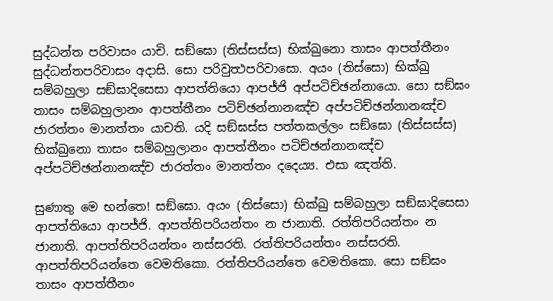සුද්ධන්ත පරිවාසං යාචි. සඞ්ඝො (තිස්සස්ස) භික්ඛුනො තාසං ආපත්තීනං සුද්ධන්තපරිවාසං අදාසි. සො පරිවුත්‍ථපරිවාසො. අයං (තිස්සො) භික්ඛු සම්බහුලා සඞ්ඝාදිසෙසා ආපත්තියො ආපජ්ජි අප්පටිච්ඡන්නායො. සො සඞ්ඝං තාසං සම්බහුලානං ආපත්තීනං පටිච්ඡන්නානඤ්ච අප්පටිච්ඡන්නානඤ්ච ජාරත්තං මානත්තං යාචති. යදි සඞ්ඝස්ස පත්තකල්ලං සඞ්ඝො (තිස්සස්ස) භික්ඛුනො තාසං සම්බහුලානං ආපත්තීනං පටිච්ඡන්නානඤ්ච අප්පටිච්ඡන්නානඤ්ච ජාරත්තං මානත්තං දදෙය්‍ය. එසා ඤත්ති.

සුණාතු මෙ භන්තෙ! සඞ්ඝො. අයං (තිස්සො) භික්ඛු සම්බහුලා සඞ්ඝාදිසෙසා ආපත්තියො ආපජ්ජි. ආපත්තිපරියන්තං න ජානාති. රත්තිපරියන්තං න ජානාති. ආපත්තිපරියන්තං නස්සරති. රත්තිපරියන්තං නස්සරති. ආපත්තිපරියන්තෙ වෙමතිකො. රත්තිපරියන්තෙ වෙමතිකො. සො සඞ්ඝං තාසං ආපත්තීනං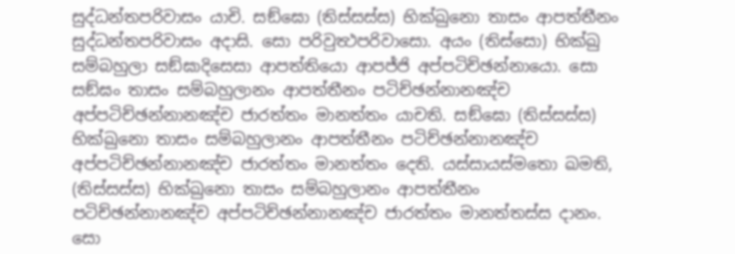සුද්ධන්තපරිවාසං යාචි. සඞ්ඝො (තිස්සස්ස) භික්ඛුනො තාසං ආපත්තීනං සුද්ධන්තපරිවාසං අදාසි. සො පරිවුත්‍ථපරිවාසො. අයං (තිස්සො) භික්ඛු සම්බහුලා සඞ්ඝාදිසෙසා ආපත්තියො ආපජ්ජි අප්පටිච්ඡන්නායො. සො සඞ්ඝං තාසං සම්බහුලානං ආපත්තීනං පටිච්ඡන්නානඤ්ච අප්පටිච්ඡන්නානඤ්ච ජාරත්තං මානත්තං යාචති. සඞ්ඝො (තිස්සස්ස) භික්ඛුනො තාසං සම්බහුලානං ආපත්තීනං පටිච්ඡන්නානඤ්ච අප්පටිච්ඡන්නානඤ්ච ජාරත්තං මානත්තං දෙති. යස්සායස්මතො ඛමති, (තිස්සස්ස) භික්ඛුනො තාසං සම්බහුලානං ආපත්තීනං පටිච්ඡන්නානඤ්ච අප්පටිච්ඡන්නානඤ්ච ජාරත්තං මානත්තස්ස දානං. සො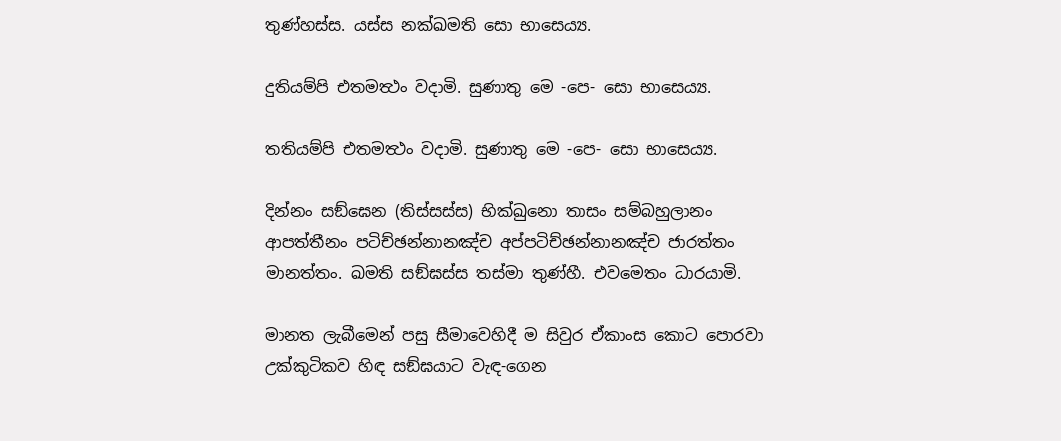තුණ්හස්ස. යස්ස නක්ඛමති සො භාසෙය්‍ය.

දුතියම්පි එතමත්‍ථං වදාමි. සුණාතු මෙ -පෙ- සො භාසෙය්‍ය.

තතියම්පි එතමත්‍ථං වදාමි. සුණාතු මෙ -පෙ- සො භාසෙය්‍ය.

දින්නං සඞ්ඝෙන (තිස්සස්ස) භික්ඛුනො තාසං සම්බහුලානං ආපත්තීනං පටිච්ඡන්නානඤ්ච අප්පටිච්ඡන්නානඤ්ච ජාරත්තං මානත්තං. ඛමති සඞ්ඝස්ස තස්මා තුණ්හී. එවමෙතං ධාරයාමි.

මානත ලැබීමෙන් පසු සීමාවෙහිදී ම සිවුර ඒකාංස කොට පොරවා උක්කුටිකව හිඳ සඞ්ඝයාට වැඳ-ගෙන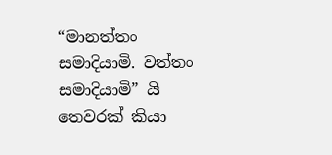“මානත්තං සමාදියාමි. වත්තං සමාදියාමි” යි තෙවරක් කියා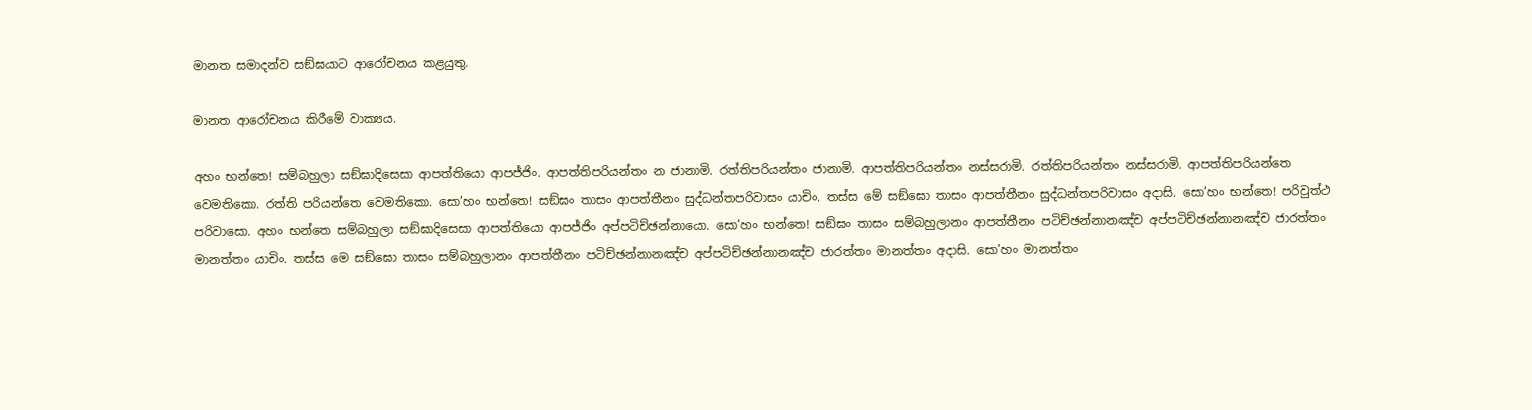මානත සමාදන්ව සඞ්ඝයාට ආරෝචනය කළයුතු.

මානත ආරෝචනය කිරීමේ වාක්‍යය.

අහං භන්තෙ! සම්බහුලා සඞ්ඝාදිසෙසා ආපත්තියො ආපජ්ජිං. ආපත්තිපරියන්තං න ජානාමි. රත්තිපරියන්තං ජානාමි. ආපත්තිපරියන්තං නස්සරාමි. රත්තිපරියන්තං නස්සරාමි. ආපත්තිපරියන්තෙ වෙමතිකො. රත්ති පරියන්තෙ වෙමතිකො. සො’හං භන්තෙ! සඞ්ඝං තාසං ආපත්තීනං සුද්ධන්තපරිවාසං යාචිං. තස්ස මේ සඞ්ඝො තාසං ආපත්තීනං සුද්ධන්තපරිවාසං අදාසි. සො’හං භන්තෙ! පරිවුත්ථ පරිවාසො. අහං භන්තෙ සම්බහුලා සඞ්ඝාදිසෙසා ආපත්තියො ආපජ්ජිං අප්පටිච්ඡන්නායො. සො’හං භන්තෙ! සඞ්ඝං තාසං සම්බහුලානං ආපත්තීනං පටිච්ඡන්නානඤ්ච අප්පටිච්ඡන්නානඤ්ච ජාරත්තං මානත්තං යාචිං. තස්ස මෙ සඞ්ඝො තාසං සම්බහුලානං ආපත්තීනං පටිච්ඡන්නානඤ්ච අප්පටිච්ඡන්නානඤ්ච ජාරත්තං මානත්තං අදාසි. සො’හං මානත්තං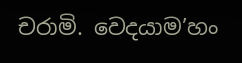චරාමි. වෙදයාම’හං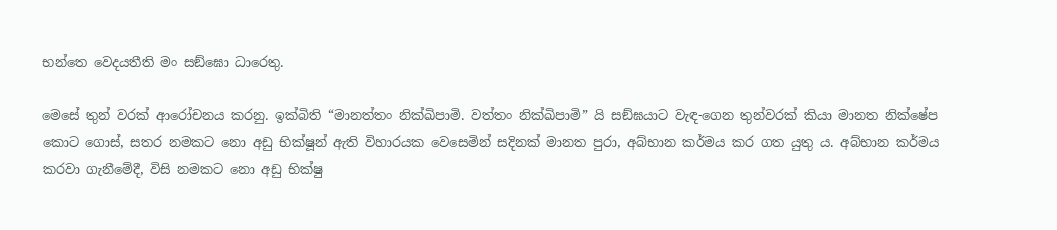භන්තෙ වෙදයතීති මං සඞ්ඝො ධාරෙතු.

මෙසේ තුන් වරක් ආරෝචනය කරනු. ඉක්බිති “මානත්තං නික්ඛිපාමි. වත්තං නික්ඛිපාමි” යි සඞ්ඝයාට වැඳ-ගෙන තුන්වරක් කියා මානත නික්ෂේප කොට ගොස්, සතර නමකට නො අඩු භික්ෂූන් ඇති විහාරයක වෙසෙමින් සදිනක් මානත පුරා, අබ්භාන කර්මය කර ගත යුතු ය. අබ්භාන කර්මය කරවා ගැනීමේදී, විසි නමකට නො අඩු භික්ෂු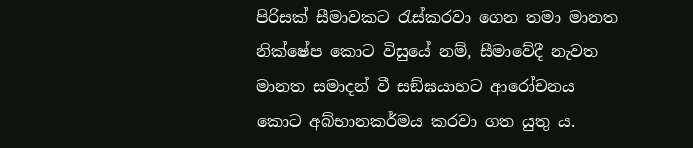පිරිසක් සීමාවකට රැස්කරවා ගෙන තමා මානත නික්ෂේප කොට විසුයේ නම්, සීමාවේදී නැවත මානත සමාදන් වී සඞ්ඝයාහට ආරෝචනය කොට අබ්භානකර්මය කරවා ගත යුතු ය.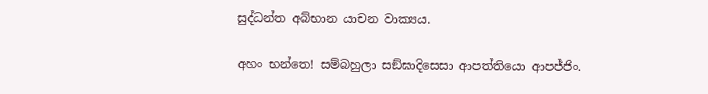සුද්ධන්ත අබ්භාන යාචන වාක්‍යය.

අහං භන්තෙ! සම්බහුලා සඞ්ඝාදිසෙසා ආපත්තියො ආපජ්ජිං.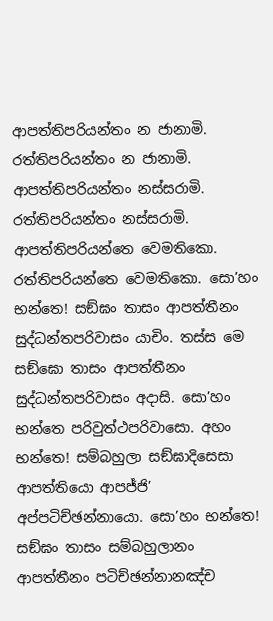ආපත්තිපරියන්තං න ජානාමි. රත්තිපරියන්තං න ජානාමි. ආපත්තිපරියන්තං නස්සරාමි. රත්තිපරියන්තං නස්සරාමි. ආපත්තිපරියන්තෙ වෙමතිකො. රත්තිපරියන්තෙ වෙමතිකො. සො’හං භන්තෙ! සඞ්ඝං තාසං ආපත්තීනං සුද්ධන්තපරිවාසං යාචිං. තස්ස මෙ සඞ්ඝො තාසං ආපත්තීනං සුද්ධන්තපරිවාසං අදාසි. සො’හං භන්තෙ පරිවුත්ථපරිවාසො. අහං භන්තෙ! සම්බහුලා සඞ්ඝාදිසෙසා ආපත්තියො ආපජ්ජි’ අප්පටිච්ඡන්නායො. සො’හං භන්තෙ! සඞ්ඝං තාසං සම්බහුලානං ආපත්තීනං පටිච්ඡන්නානඤ්ච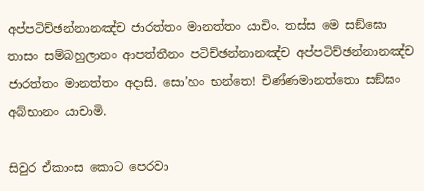අප්පටිච්ඡන්නානඤ්ච ජාරත්තං මානත්තං යාචිං. තස්ස මෙ සඞ්ඝො තාසං සම්බහුලානං ආපත්තීනං පටිච්ඡන්නානඤ්ච අප්පටිච්ඡන්නානඤ්ච ජාරත්තං මානත්තං අදාසි. සො’හං භන්තෙ! චිණ්ණමානත්තො සඞ්ඝං අබ්භානං යාචාමි.

සිවුර ඒකාංස කොට පෙරවා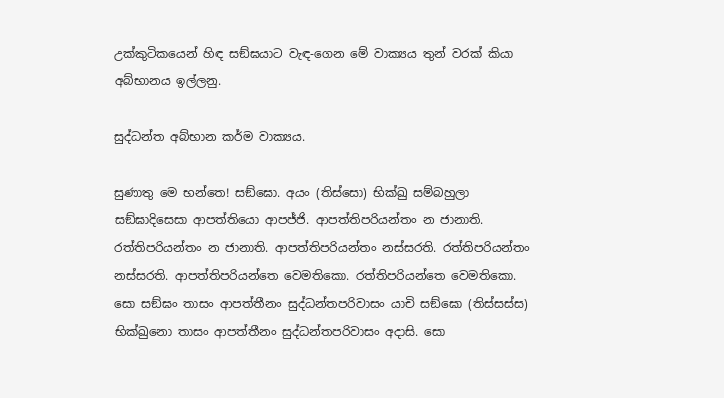උක්කුටිකයෙන් හිඳ සඞ්ඝයාට වැඳ-ගෙන මේ වාක්‍යය තුන් වරක් කියා අබ්භානය ඉල්ලනු.

සුද්ධන්ත අබ්භාන කර්ම වාක්‍යය.

සුණාතු මෙ භන්තෙ! සඞ්ඝො. අයං (තිස්සො) භික්ඛු සම්බහුලා සඞ්ඝාදිසෙසා ආපත්තියො ආපජ්ජි. ආපත්තිපරියන්තං න ජානාති. රත්තිපරියන්තං න ජානාති. ආපත්තිපරියන්තං නස්සරති. රත්තිපරියන්තං නස්සරති. ආපත්තිපරියන්තෙ වෙමතිකො. රත්තිපරියන්තෙ වෙමතිකො. සො සඞ්ඝං තාසං ආපත්තීනං සුද්ධන්තපරිවාසං යාචි සඞ්ඝො (තිස්සස්ස) භික්ඛුනො තාසං ආපත්තීනං සුද්ධන්තපරිවාසං අදාසි. සො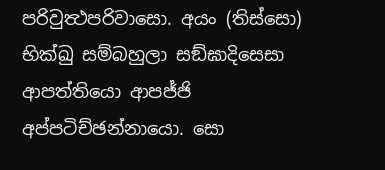පරිවුත්‍ථපරිවාසො. අයං (තිස්සො) භික්ඛු සම්බහුලා සඞ්ඝාදිසෙසා ආපත්තියො ආපජ්ජි අප්පටිච්ඡන්නායො. සො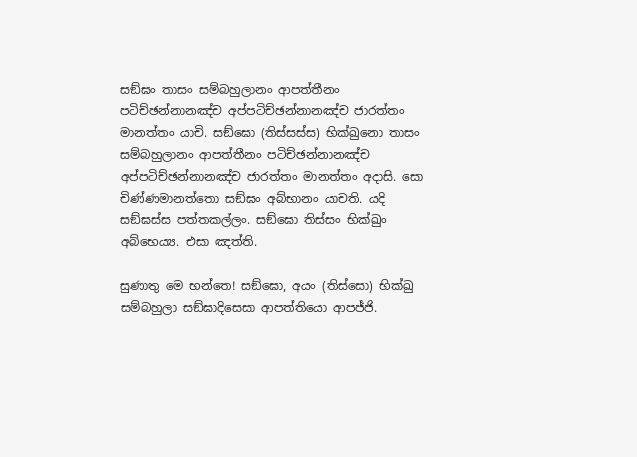සඞ්ඝං තාසං සම්බහුලානං ආපත්තීනං පටිච්ඡන්නානඤ්ච අප්පටිච්ඡන්නානඤ්ච ජාරත්තං මානත්තං යාචි. සඞ්ඝො (තිස්සස්ස) භික්ඛුනො තාසං සම්බහුලානං ආපත්තීනං පටිච්ඡන්නානඤ්ච අප්පටිච්ඡන්නානඤ්ච ජාරත්තං මානත්තං අදාසි. සො චිණ්ණමානත්තො සඞ්ඝං අබ්භානං යාචති. යදි සඞ්ඝස්ස පත්තකල්ලං. සඞ්ඝො තිස්සං භික්ඛුං අබ්භෙය්‍ය. එසා ඤත්ති.

සුණාතු මෙ භන්තෙ! සඞ්ඝො, අයං (තිස්සො) භික්ඛු සම්බහුලා සඞ්ඝාදිසෙසා ආපත්තියො ආපජ්ජි.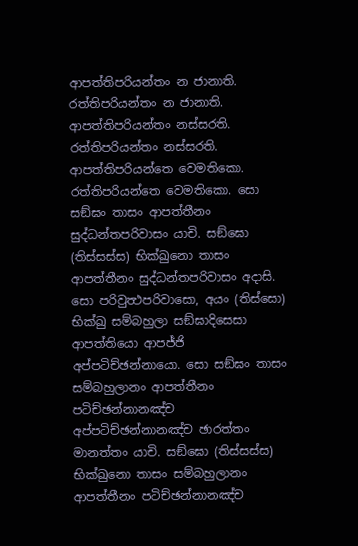ආපත්තිපරියන්තං න ජානාති. රත්තිපරියන්තං න ජානාති. ආපත්තිපරියන්තං නස්සරති. රත්තිපරියන්තං නස්සරති. ආපත්තිපරියන්තෙ වෙමතිකො. රත්තිපරියන්තෙ වෙමතිකො. සො සඞ්ඝං තාසං ආපත්තීනං සුද්ධන්තපරිවාසං යාචි. සඞ්ඝො (තිස්සස්ස) භික්ඛුනො තාසං ආපත්තීනං සුද්ධන්තපරිවාසං අදාසි. සො පරිවුත්‍ථපරිවාසො, අයං (තිස්සො) භික්ඛු සම්බහුලා සඞ්ඝාදිසෙසා ආපත්තියො ආපජ්ජි අප්පටිච්ඡන්නායො. සො සඞ්ඝං තාසං සම්බහුලානං ආපත්තීනං පටිච්ඡන්නානඤ්ච අප්පටිච්ඡන්නානඤ්ච ඡාරත්තං මානත්තං යාචි. සඞ්ඝො (තිස්සස්ස) භික්ඛුනො තාසං සම්බහුලානං ආපත්තීනං පටිච්ඡන්නානඤ්ච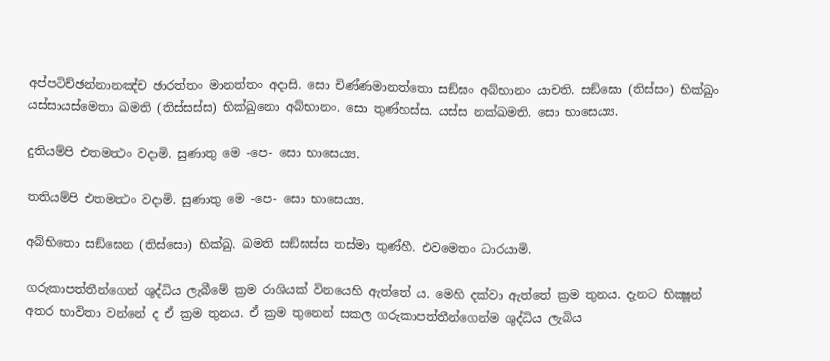අප්පටිච්ඡන්නානඤ්ච ඡාරත්තං මානත්තං අදාසි. සො චිණ්ණමානත්තො සඞ්ඝං අබ්භානං යාචති. සඞ්ඝො (තිස්සං) භික්ඛුං යස්සායස්මෙතා ඛමති (තිස්සස්ස) භික්ඛුනො අබ්භානං. සො තුණ්හස්ස. යස්ස නක්ඛමති. සො භාසෙය්‍ය.

දුතියම්පි එතමත්‍ථං වදාමි. සුණාතු මෙ -පෙ- සො භාසෙය්‍ය.

තතියම්පි එතමත්‍ථං වදාමි. සුණාතු මෙ -පෙ- සො භාසෙය්‍ය.

අබ්භිතො සඞ්ඝෙන (තිස්සො) භික්ඛු. ඛමති සඞ්ඝස්ස තස්මා තුණ්හී. එවමෙතං ධාරයාමි.

ගරුකාපත්තීන්ගෙන් ශුද්ධිය ලැබීමේ ක්‍රම රාශියක් විනයෙහි ඇත්තේ ය. මෙහි දක්වා ඇත්තේ ක්‍රම තුනය. දැනට භික්‍ෂූන් අතර භාවිතා වන්නේ ද ඒ ක්‍රම තුනය. ඒ ක්‍රම තුනෙන් සකල ගරුකාපත්තීන්ගෙන්ම ශුද්ධිය ලැබිය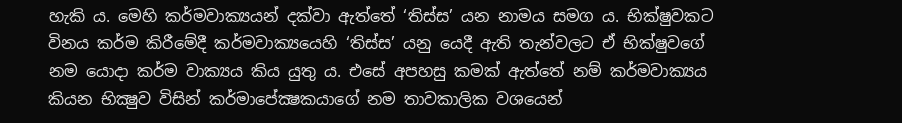හැකි ය. මෙහි කර්මවාක්‍යයන් දක්වා ඇත්තේ ‘තිස්ස’ යන නාමය සමග ය. භික්ෂුවකට විනය කර්ම කිරීමේදී කර්මවාක්‍යයෙහි ‘තිස්ස’ යනු යෙදී ඇති තැන්වලට ඒ භික්ෂුවගේ නම යොදා කර්ම වාක්‍යය කිය යුතු ය. එසේ අපහසු කමක් ඇත්තේ නම් කර්මවාක්‍යය කියන භික්‍ෂුව විසින් කර්මාපේක්‍ෂකයාගේ නම තාවකාලික වශයෙන්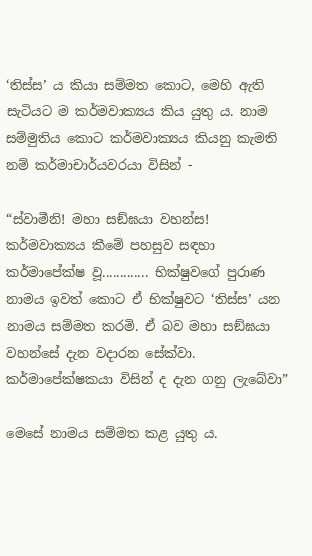‘තිස්ස’ ය කියා සම්මත කොට, මෙහි ඇති සැටියට ම කර්මවාක්‍යය කිය යුතු ය. නාම සම්මුතිය කොට කර්මවාක්‍යය කියනු කැමති නම් කර්මාචාර්යවරයා විසින් -

“ස්වාමීනි! මහා සඞ්ඝයා වහන්ස! කර්මවාක්‍යය කීමේ පහසුව සඳහා කර්මාපේක්ෂ වූ............. භික්ෂුවගේ පුරාණ නාමය ඉවත් කොට ඒ භික්ෂුවට ‘තිස්ස’ යන නාමය සම්මත කරමි. ඒ බව මහා සඞ්ඝයා වහන්සේ දැන වදාරන සේක්වා. කර්මාපේක්ෂකයා විසින් ද දැන ගනු ලැබේවා”

මෙසේ නාමය සම්මත කළ යුතු ය.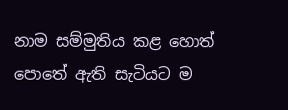නාම සම්මුතිය කළ හොත් පොතේ ඇති සැටියට ම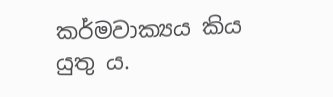කර්මවාක්‍යය කිය යුතු ය.